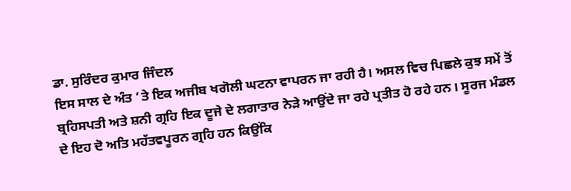ਡਾ. ਸੁਰਿੰਦਰ ਕੁਮਾਰ ਜਿੰਦਲ
ਇਸ ਸਾਲ ਦੇ ਅੰਤ ’ਤੇ ਇਕ ਅਜੀਬ ਖਗੋਲੀ ਘਟਨਾ ਵਾਪਰਨ ਜਾ ਰਹੀ ਹੈ। ਅਸਲ ਵਿਚ ਪਿਛਲੇ ਕੁਝ ਸਮੇਂ ਤੋਂ ਬ੍ਰਹਿਸਪਤੀ ਅਤੇ ਸ਼ਨੀ ਗ੍ਰਹਿ ਇਕ ਦੂਜੇ ਦੇ ਲਗਾਤਾਰ ਨੇੜੇ ਆਉਂਦੇ ਜਾ ਰਹੇ ਪ੍ਰਤੀਤ ਹੋ ਰਹੇ ਹਨ। ਸੂਰਜ ਮੰਡਲ ਦੇ ਇਹ ਦੋ ਅਤਿ ਮਹੱਤਵਪੂਰਨ ਗ੍ਰਹਿ ਹਨ ਕਿਉਂਕਿ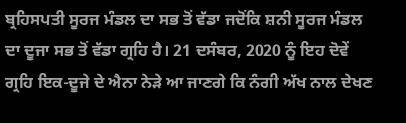ਬ੍ਰਹਿਸਪਤੀ ਸੂਰਜ ਮੰਡਲ ਦਾ ਸਭ ਤੋਂ ਵੱਡਾ ਜਦੋਂਕਿ ਸ਼ਨੀ ਸੂਰਜ ਮੰਡਲ ਦਾ ਦੂਜਾ ਸਭ ਤੋਂ ਵੱਡਾ ਗ੍ਰਹਿ ਹੈ। 21 ਦਸੰਬਰ, 2020 ਨੂੰ ਇਹ ਦੋਵੇਂ ਗ੍ਰਹਿ ਇਕ-ਦੂਜੇ ਦੇ ਐਨਾ ਨੇੜੇ ਆ ਜਾਣਗੇ ਕਿ ਨੰਗੀ ਅੱਖ ਨਾਲ ਦੇਖਣ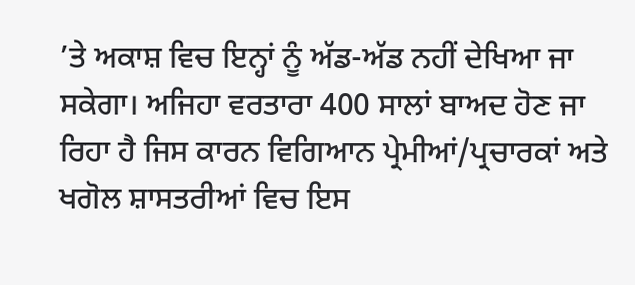’ਤੇ ਅਕਾਸ਼ ਵਿਚ ਇਨ੍ਹਾਂ ਨੂੰ ਅੱਡ-ਅੱਡ ਨਹੀਂ ਦੇਖਿਆ ਜਾ ਸਕੇਗਾ। ਅਜਿਹਾ ਵਰਤਾਰਾ 400 ਸਾਲਾਂ ਬਾਅਦ ਹੋਣ ਜਾ ਰਿਹਾ ਹੈ ਜਿਸ ਕਾਰਨ ਵਿਗਿਆਨ ਪ੍ਰੇਮੀਆਂ/ਪ੍ਰਚਾਰਕਾਂ ਅਤੇ ਖਗੋਲ ਸ਼ਾਸਤਰੀਆਂ ਵਿਚ ਇਸ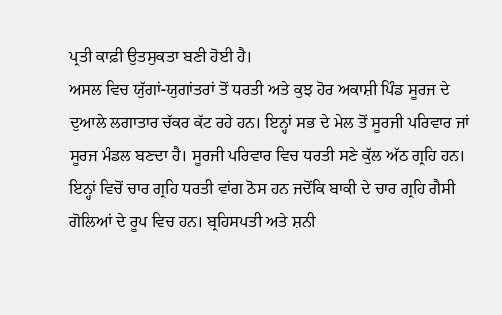ਪ੍ਰਤੀ ਕਾਫ਼ੀ ਉਤਸੁਕਤਾ ਬਣੀ ਹੋਈ ਹੈ।
ਅਸਲ ਵਿਚ ਯੁੱਗਾਂ-ਯੁਗਾਂਤਰਾਂ ਤੋਂ ਧਰਤੀ ਅਤੇ ਕੁਝ ਹੋਰ ਅਕਾਸ਼ੀ ਪਿੰਡ ਸੂਰਜ ਦੇ ਦੁਆਲੇ ਲਗਾਤਾਰ ਚੱਕਰ ਕੱਟ ਰਹੇ ਹਨ। ਇਨ੍ਹਾਂ ਸਭ ਦੇ ਮੇਲ ਤੋਂ ਸੂਰਜੀ ਪਰਿਵਾਰ ਜਾਂ ਸੂਰਜ ਮੰਡਲ ਬਣਦਾ ਹੈ। ਸੂਰਜੀ ਪਰਿਵਾਰ ਵਿਚ ਧਰਤੀ ਸਣੇ ਕੁੱਲ ਅੱਠ ਗ੍ਰਹਿ ਹਨ। ਇਨ੍ਹਾਂ ਵਿਚੋਂ ਚਾਰ ਗ੍ਰਹਿ ਧਰਤੀ ਵਾਂਗ ਠੋਸ ਹਨ ਜਦੋਂਕਿ ਬਾਕੀ ਦੇ ਚਾਰ ਗ੍ਰਹਿ ਗੈਸੀ ਗੋਲਿਆਂ ਦੇ ਰੂਪ ਵਿਚ ਹਨ। ਬ੍ਰਹਿਸਪਤੀ ਅਤੇ ਸ਼ਨੀ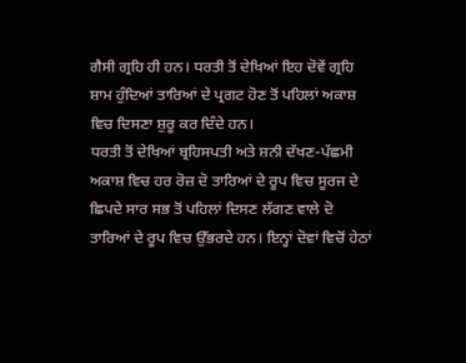ਗੈਸੀ ਗ੍ਰਹਿ ਹੀ ਹਨ। ਧਰਤੀ ਤੋਂ ਦੇਖਿਆਂ ਇਹ ਦੋਵੇਂ ਗ੍ਰਹਿ ਸ਼ਾਮ ਹੁੰਦਿਆਂ ਤਾਰਿਆਂ ਦੇ ਪ੍ਰਗਟ ਹੋਣ ਤੋਂ ਪਹਿਲਾਂ ਅਕਾਸ਼ ਵਿਚ ਦਿਸਣਾ ਸ਼ੁਰੂ ਕਰ ਦਿੰਦੇ ਹਨ।
ਧਰਤੀ ਤੋਂ ਦੇਖਿਆਂ ਬ੍ਰਹਿਸਪਤੀ ਅਤੇ ਸ਼ਨੀ ਦੱਖਣ-ਪੱਛਮੀ ਅਕਾਸ਼ ਵਿਚ ਹਰ ਰੋਜ਼ ਦੋ ਤਾਰਿਆਂ ਦੇ ਰੂਪ ਵਿਚ ਸੂਰਜ ਦੇ ਛਿਪਦੇ ਸਾਰ ਸਭ ਤੋਂ ਪਹਿਲਾਂ ਦਿਸਣ ਲੱਗਣ ਵਾਲੇ ਦੋ ਤਾਰਿਆਂ ਦੇ ਰੂਪ ਵਿਚ ਉੱਭਰਦੇ ਹਨ। ਇਨ੍ਹਾਂ ਦੋਵਾਂ ਵਿਚੋਂ ਹੇਠਾਂ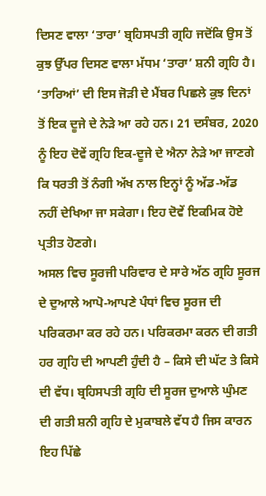ਦਿਸਣ ਵਾਲਾ ‘ਤਾਰਾ’ ਬ੍ਰਹਿਸਪਤੀ ਗ੍ਰਹਿ ਜਦੋਂਕਿ ਉਸ ਤੋਂ ਕੁਝ ਉੱਪਰ ਦਿਸਣ ਵਾਲਾ ਮੱਧਮ ‘ਤਾਰਾ’ ਸ਼ਨੀ ਗ੍ਰਹਿ ਹੈ। ‘ਤਾਰਿਆਂ’ ਦੀ ਇਸ ਜੋੜੀ ਦੇ ਮੈਂਬਰ ਪਿਛਲੇ ਕੁਝ ਦਿਨਾਂ ਤੋਂ ਇਕ ਦੂਜੇ ਦੇ ਨੇੜੇ ਆ ਰਹੇ ਹਨ। 21 ਦਸੰਬਰ, 2020 ਨੂੰ ਇਹ ਦੋਵੇਂ ਗ੍ਰਹਿ ਇਕ-ਦੂਜੇ ਦੇ ਐਨਾ ਨੇੜੇ ਆ ਜਾਣਗੇ ਕਿ ਧਰਤੀ ਤੋਂ ਨੰਗੀ ਅੱਖ ਨਾਲ ਇਨ੍ਹਾਂ ਨੂੰ ਅੱਡ-ਅੱਡ ਨਹੀਂ ਦੇਖਿਆ ਜਾ ਸਕੇਗਾ। ਇਹ ਦੋਵੇਂ ਇਕਮਿਕ ਹੋਏ ਪ੍ਰਤੀਤ ਹੋਣਗੇ।
ਅਸਲ ਵਿਚ ਸੂਰਜੀ ਪਰਿਵਾਰ ਦੇ ਸਾਰੇ ਅੱਠ ਗ੍ਰਹਿ ਸੂਰਜ ਦੇ ਦੁਆਲੇ ਆਪੋ-ਆਪਣੇ ਪੰਧਾਂ ਵਿਚ ਸੂਰਜ ਦੀ ਪਰਿਕਰਮਾ ਕਰ ਰਹੇ ਹਨ। ਪਰਿਕਰਮਾ ਕਰਨ ਦੀ ਗਤੀ ਹਰ ਗ੍ਰਹਿ ਦੀ ਆਪਣੀ ਹੁੰਦੀ ਹੈ – ਕਿਸੇ ਦੀ ਘੱਟ ਤੇ ਕਿਸੇ ਦੀ ਵੱਧ। ਬ੍ਰਹਿਸਪਤੀ ਗ੍ਰਹਿ ਦੀ ਸੂਰਜ ਦੁਆਲੇ ਘੁੰਮਣ ਦੀ ਗਤੀ ਸ਼ਨੀ ਗ੍ਰਹਿ ਦੇ ਮੁਕਾਬਲੇ ਵੱਧ ਹੈ ਜਿਸ ਕਾਰਨ ਇਹ ਪਿੱਛੇ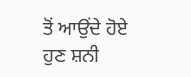ਤੋਂ ਆਉਂਦੇ ਹੋਏ ਹੁਣ ਸ਼ਨੀ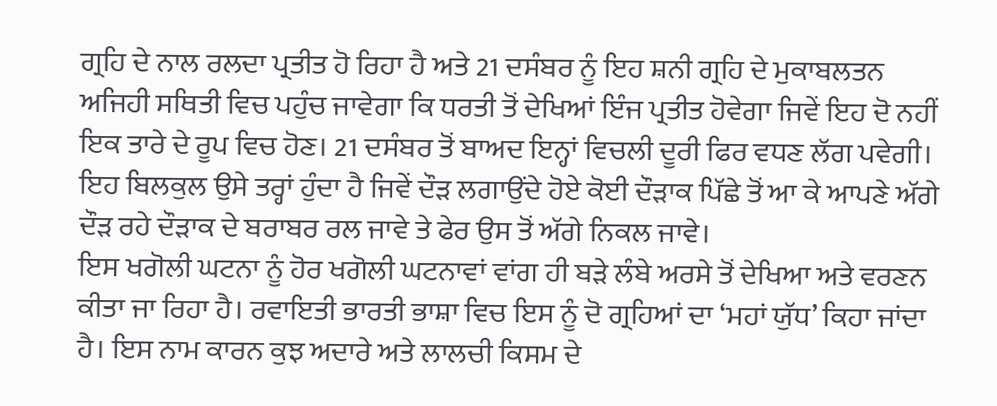ਗ੍ਰਹਿ ਦੇ ਨਾਲ ਰਲਦਾ ਪ੍ਰਤੀਤ ਹੋ ਰਿਹਾ ਹੈ ਅਤੇ 21 ਦਸੰਬਰ ਨੂੰ ਇਹ ਸ਼ਨੀ ਗ੍ਰਹਿ ਦੇ ਮੁਕਾਬਲਤਨ ਅਜਿਹੀ ਸਥਿਤੀ ਵਿਚ ਪਹੁੰਚ ਜਾਵੇਗਾ ਕਿ ਧਰਤੀ ਤੋਂ ਦੇਖਿਆਂ ਇੰਜ ਪ੍ਰਤੀਤ ਹੋਵੇਗਾ ਜਿਵੇਂ ਇਹ ਦੋ ਨਹੀਂ ਇਕ ਤਾਰੇ ਦੇ ਰੂਪ ਵਿਚ ਹੋਣ। 21 ਦਸੰਬਰ ਤੋਂ ਬਾਅਦ ਇਨ੍ਹਾਂ ਵਿਚਲੀ ਦੂਰੀ ਫਿਰ ਵਧਣ ਲੱਗ ਪਵੇਗੀ। ਇਹ ਬਿਲਕੁਲ ਉਸੇ ਤਰ੍ਹਾਂ ਹੁੰਦਾ ਹੈ ਜਿਵੇਂ ਦੌੜ ਲਗਾਉਂਦੇ ਹੋਏ ਕੋਈ ਦੌੜਾਕ ਪਿੱਛੇ ਤੋਂ ਆ ਕੇ ਆਪਣੇ ਅੱਗੇ ਦੌੜ ਰਹੇ ਦੌੜਾਕ ਦੇ ਬਰਾਬਰ ਰਲ ਜਾਵੇ ਤੇ ਫੇਰ ਉਸ ਤੋਂ ਅੱਗੇ ਨਿਕਲ ਜਾਵੇ।
ਇਸ ਖਗੋਲੀ ਘਟਨਾ ਨੂੰ ਹੋਰ ਖਗੋਲੀ ਘਟਨਾਵਾਂ ਵਾਂਗ ਹੀ ਬੜੇ ਲੰਬੇ ਅਰਸੇ ਤੋਂ ਦੇਖਿਆ ਅਤੇ ਵਰਣਨ ਕੀਤਾ ਜਾ ਰਿਹਾ ਹੈ। ਰਵਾਇਤੀ ਭਾਰਤੀ ਭਾਸ਼ਾ ਵਿਚ ਇਸ ਨੂੰ ਦੋ ਗ੍ਰਹਿਆਂ ਦਾ ‘ਮਹਾਂ ਯੁੱਧ’ ਕਿਹਾ ਜਾਂਦਾ ਹੈ। ਇਸ ਨਾਮ ਕਾਰਨ ਕੁਝ ਅਦਾਰੇ ਅਤੇ ਲਾਲਚੀ ਕਿਸਮ ਦੇ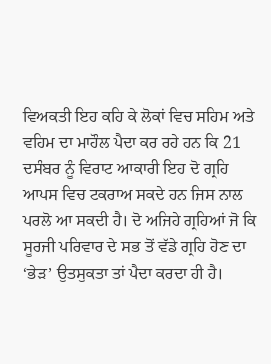ਵਿਅਕਤੀ ਇਹ ਕਹਿ ਕੇ ਲੋਕਾਂ ਵਿਚ ਸਹਿਮ ਅਤੇ ਵਹਿਮ ਦਾ ਮਾਹੌਲ ਪੈਦਾ ਕਰ ਰਹੇ ਹਨ ਕਿ 21 ਦਸੰਬਰ ਨੂੰ ਵਿਰਾਟ ਆਕਾਰੀ ਇਹ ਦੋ ਗ੍ਰਹਿ ਆਪਸ ਵਿਚ ਟਕਰਾਅ ਸਕਦੇ ਹਨ ਜਿਸ ਨਾਲ ਪਰਲੋ ਆ ਸਕਦੀ ਹੈ। ਦੋ ਅਜਿਹੇ ਗ੍ਰਹਿਆਂ ਜੋ ਕਿ ਸੂਰਜੀ ਪਰਿਵਾਰ ਦੇ ਸਭ ਤੋਂ ਵੱਡੇ ਗ੍ਰਹਿ ਹੋਣ ਦਾ ‘ਭੇੜ’ ਉਤਸੁਕਤਾ ਤਾਂ ਪੈਦਾ ਕਰਦਾ ਹੀ ਹੈ।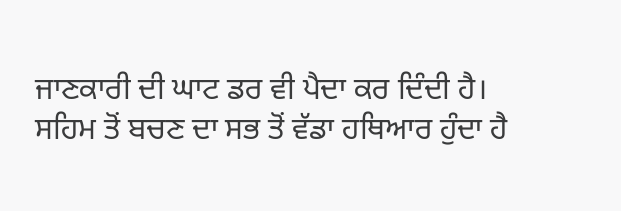ਜਾਣਕਾਰੀ ਦੀ ਘਾਟ ਡਰ ਵੀ ਪੈਦਾ ਕਰ ਦਿੰਦੀ ਹੈ।
ਸਹਿਮ ਤੋਂ ਬਚਣ ਦਾ ਸਭ ਤੋਂ ਵੱਡਾ ਹਥਿਆਰ ਹੁੰਦਾ ਹੈ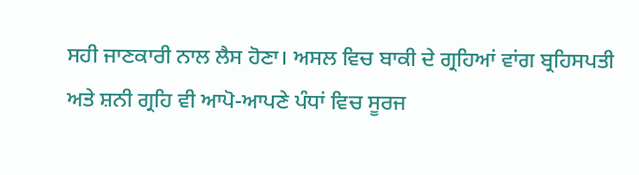ਸਹੀ ਜਾਣਕਾਰੀ ਨਾਲ ਲੈਸ ਹੋਣਾ। ਅਸਲ ਵਿਚ ਬਾਕੀ ਦੇ ਗ੍ਰਹਿਆਂ ਵਾਂਗ ਬ੍ਰਹਿਸਪਤੀ ਅਤੇ ਸ਼ਨੀ ਗ੍ਰਹਿ ਵੀ ਆਪੋ-ਆਪਣੇ ਪੰਧਾਂ ਵਿਚ ਸੂਰਜ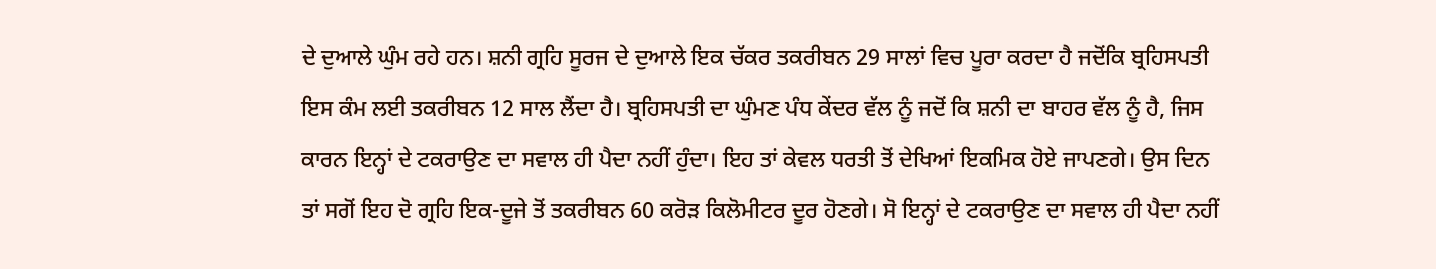ਦੇ ਦੁਆਲੇ ਘੁੰਮ ਰਹੇ ਹਨ। ਸ਼ਨੀ ਗ੍ਰਹਿ ਸੂਰਜ ਦੇ ਦੁਆਲੇ ਇਕ ਚੱਕਰ ਤਕਰੀਬਨ 29 ਸਾਲਾਂ ਵਿਚ ਪੂਰਾ ਕਰਦਾ ਹੈ ਜਦੋਂਕਿ ਬ੍ਰਹਿਸਪਤੀ ਇਸ ਕੰਮ ਲਈ ਤਕਰੀਬਨ 12 ਸਾਲ ਲੈਂਦਾ ਹੈ। ਬ੍ਰਹਿਸਪਤੀ ਦਾ ਘੁੰਮਣ ਪੰਧ ਕੇਂਦਰ ਵੱਲ ਨੂੰ ਜਦੋਂ ਕਿ ਸ਼ਨੀ ਦਾ ਬਾਹਰ ਵੱਲ ਨੂੰ ਹੈ, ਜਿਸ ਕਾਰਨ ਇਨ੍ਹਾਂ ਦੇ ਟਕਰਾਉਣ ਦਾ ਸਵਾਲ ਹੀ ਪੈਦਾ ਨਹੀਂ ਹੁੰਦਾ। ਇਹ ਤਾਂ ਕੇਵਲ ਧਰਤੀ ਤੋਂ ਦੇਖਿਆਂ ਇਕਮਿਕ ਹੋਏ ਜਾਪਣਗੇ। ਉਸ ਦਿਨ ਤਾਂ ਸਗੋਂ ਇਹ ਦੋ ਗ੍ਰਹਿ ਇਕ-ਦੂਜੇ ਤੋਂ ਤਕਰੀਬਨ 60 ਕਰੋੜ ਕਿਲੋਮੀਟਰ ਦੂਰ ਹੋਣਗੇ। ਸੋ ਇਨ੍ਹਾਂ ਦੇ ਟਕਰਾਉਣ ਦਾ ਸਵਾਲ ਹੀ ਪੈਦਾ ਨਹੀਂ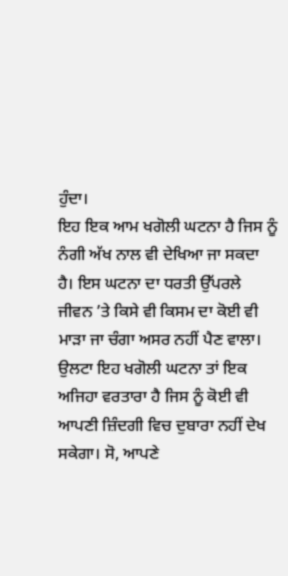ਹੁੰਦਾ।
ਇਹ ਇਕ ਆਮ ਖਗੋਲੀ ਘਟਨਾ ਹੈ ਜਿਸ ਨੂੰ ਨੰਗੀ ਅੱਖ ਨਾਲ ਵੀ ਦੇਖਿਆ ਜਾ ਸਕਦਾ ਹੈ। ਇਸ ਘਟਨਾ ਦਾ ਧਰਤੀ ਉੱਪਰਲੇ ਜੀਵਨ ’ਤੇ ਕਿਸੇ ਵੀ ਕਿਸਮ ਦਾ ਕੋਈ ਵੀ ਮਾੜਾ ਜਾ ਚੰਗਾ ਅਸਰ ਨਹੀਂ ਪੈਣ ਵਾਲਾ। ਉਲਟਾ ਇਹ ਖਗੋਲੀ ਘਟਨਾ ਤਾਂ ਇਕ ਅਜਿਹਾ ਵਰਤਾਰਾ ਹੈ ਜਿਸ ਨੂੰ ਕੋਈ ਵੀ ਆਪਣੀ ਜ਼ਿੰਦਗੀ ਵਿਚ ਦੁਬਾਰਾ ਨਹੀਂ ਦੇਖ ਸਕੇਗਾ। ਸੋ, ਆਪਣੇ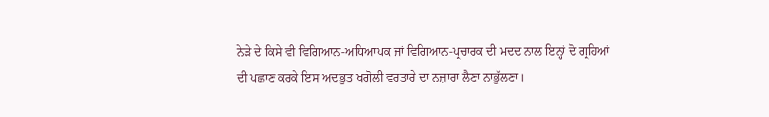ਨੇੜੇ ਦੇ ਕਿਸੇ ਵੀ ਵਿਗਿਆਨ-ਅਧਿਆਪਕ ਜਾਂ ਵਿਗਿਆਨ-ਪ੍ਰਚਾਰਕ ਦੀ ਮਦਦ ਨਾਲ ਇਨ੍ਹਾਂ ਦੋ ਗ੍ਰਹਿਆਂ ਦੀ ਪਛਾਣ ਕਰਕੇ ਇਸ ਅਦਭੁਤ ਖਗੋਲੀ ਵਰਤਾਰੇ ਦਾ ਨਜ਼ਾਰਾ ਲੈਣਾ ਨਾਭੁੱਲਣਾ।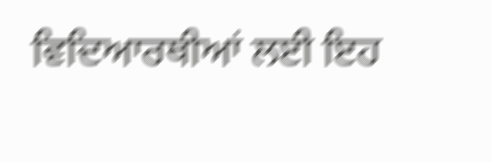ਵਿਦਿਆਰਥੀਆਂ ਲਈ ਇਹ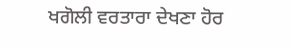ਖਗੋਲੀ ਵਰਤਾਰਾ ਦੇਖਣਾ ਹੋਰ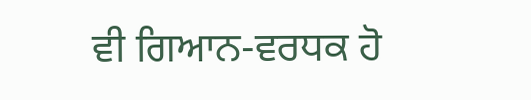ਵੀ ਗਿਆਨ-ਵਰਧਕ ਹੋ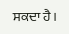ਸਕਦਾ ਹੈ।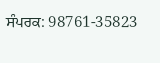ਸੰਪਰਕ: 98761-35823